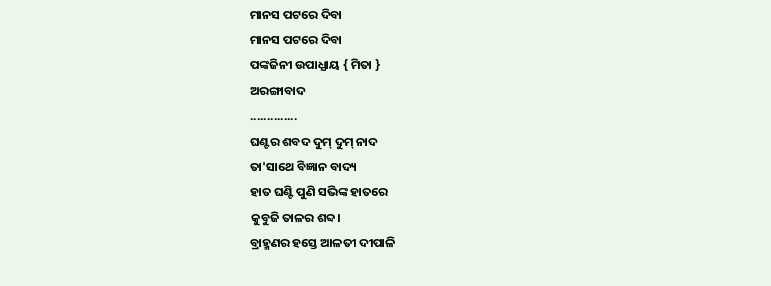ମାନସ ପଟରେ ଦିବା
ମାନସ ପଟରେ ଦିବା
ପଙ୍କଜିନୀ ଉପାଧ୍ଯାୟ { ମିତା }
ଅରଙ୍ଗାବାଦ
..............
ଘଣ୍ଟର ଶବଦ ଦୁମ୍ ଦୁମ୍ ନାଦ
ତା'ସାଥେ ବିଜ୍ଞାନ ବାଦ୍ୟ
ହାତ ଘଣ୍ଟି ପୁଣି ସଭିଙ୍କ ହାତରେ
କୁବୁଜି ତାଳର ଶବ୍ଦ।
ବ୍ରାହ୍ମଣର ହସ୍ତେ ଆଳତୀ ଦୀପାଳି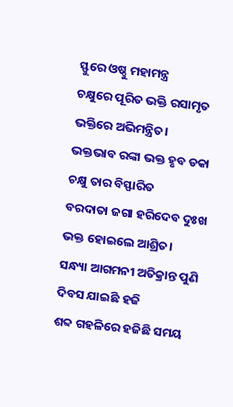ସ୍ଫୁରେ ଓଷ୍ଠୁ ମହାମନ୍ତ୍ର
ଚକ୍ଷୁରେ ପୂରିତ ଭକ୍ତି ରସାମୃତ
ଭକ୍ତିରେ ଅଭିମନ୍ତ୍ରିତ।
ଭକ୍ତଭାବ ରଙ୍କା ଭକ୍ତ ହୃବ ଡକା
ଚକ୍ଷୁ ତାର ବିସ୍ଫାରିତ
ବରଦାତା ଜଗା ହରିଦେବ ଦୁଃଖ
ଭକ୍ତ ହୋଇଲେ ଆଶ୍ରିତ।
ସନ୍ଧ୍ୟା ଆଗମନୀ ଅତିକ୍ରାନ୍ତ ପୁଣି
ଦିବସ ଯାଇଛି ହଜି
ଶବ୍ଦ ଗହଳିରେ ହଜିଛି ସମୟ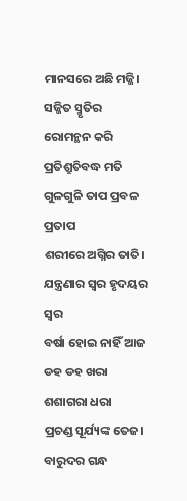ମାନସରେ ଅଛି ମଜ୍ଜି।
ସଜ୍ଜିତ ସ୍ମୃତିର ରୋମନ୍ଥନ କରି
ପ୍ରତିଶ୍ରୁତିବଦ୍ଧ ମତି
ଗୁଳଗୁଳି ତାପ ପ୍ରବଳ ପ୍ରତାପ
ଶରୀରେ ଅଗ୍ନିର ତାତି।
ଯନ୍ତ୍ରଣାର ସ୍ବର ହୃଦୟର ସ୍ବର
ବର୍ଷା ହୋଇ ନାହିଁ ଆଜ
ଡହ ଡହ ଖରା ଶଶାଗରା ଧରା
ପ୍ରଚଣ୍ଡ ସୂର୍ଯ୍ୟଙ୍କ ତେଜ।
ବାରୁଦର ଗନ୍ଧ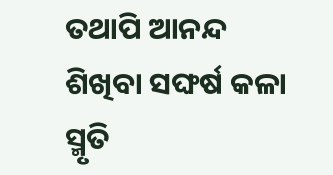ତଥାପି ଆନନ୍ଦ
ଶିଖିବା ସଙ୍ଘର୍ଷ କଳା
ସ୍ମୃତି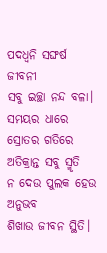ପଦଧ୍ବନି ସଙ୍ଘର୍ଷ ଜୀବନୀ
ସବୁ ଇଚ୍ଛା ନନ୍ଦ ବଳା।
ସମୟର ଧାରେ ସ୍ରୋତର ଗତିରେ
ଅତିକ୍ରାନ୍ତ ସବୁ ସ୍ମୃତି
ନ ଦେଉ ପୁଲକ ହେଉ ଅନୁଭବ
ଶିଖାଉ ଜୀବନ ସ୍ଥିତି।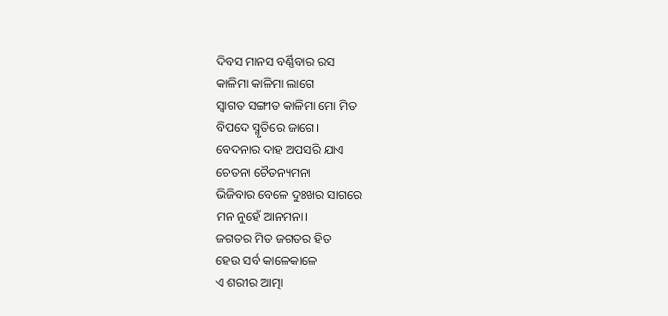ଦିବସ ମାନସ ବର୍ଣ୍ଣିବାର ରସ
କାଳିମା କାଳିମା ଲାଗେ
ସ୍ବାଗତ ସଙ୍ଗୀତ କାଳିମା ମୋ ମିତ
ବିପଦେ ସ୍ମୃତିରେ ଜାଗେ।
ବେଦନାର ଦାହ ଅପସରି ଯାଏ
ଚେତନା ଚୈତନ୍ୟମନା
ଭିଜିବାର ବେଳେ ଦୁଃଖର ସାଗରେ
ମନ ନୁହେଁ ଆନମନା।
ଜଗତର ମିତ ଜଗତର ହିତ
ହେଉ ସର୍ବ କାଳେକାଳେ
ଏ ଶରୀର ଆତ୍ମା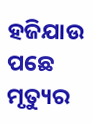ହଜିଯାଉ ପଛେ
ମୃତ୍ୟୁର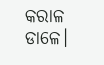କରାଳ ଡାଳେ।